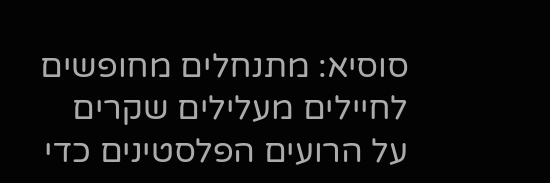סוסיא: מתנחלים מחופשים לחיילים מעלילים שקרים על הרועים הפלסטינים כדי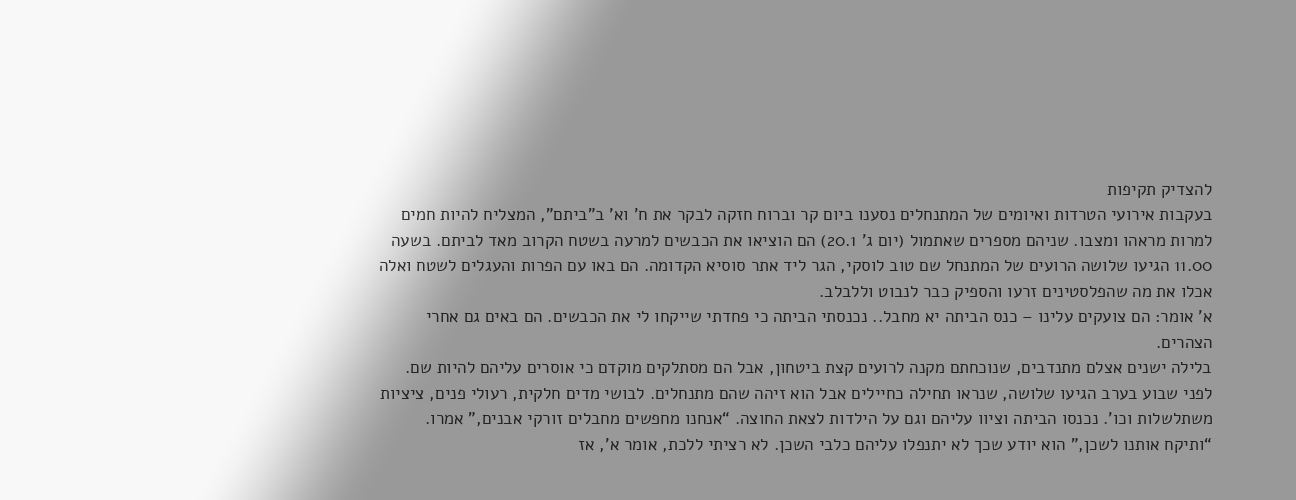להצדיק תקיפות
בעקבות אירועי הטרדות ואיומים של המתנחלים נסענו ביום קר וברוח חזקה לבקר את ח’ וא’ ב”ביתם”, המצליח להיות חמים למרות מראהו ומצבו. שניהם מספרים שאתמול (יום ג’ 20.1) הם הוציאו את הכבשים למרעה בשטח הקרוב מאד לביתם. בשעה 11.00 הגיעו שלושה הרועים של המתנחל שם טוב לוסקי, הגר ליד אתר סוסיא הקדומה. הם באו עם הפרות והעגלים לשטח ואלה אכלו את מה שהפלסטינים זרעו והספיק כבר לנבוט וללבלב.
א’ אומר: הם צועקים עלינו – כנס הביתה יא מחבל.. נכנסתי הביתה כי פחדתי שייקחו לי את הכבשים. הם באים גם אחרי הצהרים.
בלילה ישנים אצלם מתנדבים, שנוכחתם מקנה לרועים קצת ביטחון, אבל הם מסתלקים מוקדם כי אוסרים עליהם להיות שם. לפני שבוע בערב הגיעו שלושה, שנראו תחילה כחיילים אבל הוא זיהה שהם מתנחלים. לבושי מדים חלקית, רעולי פנים, ציציות משתלשלות וכו’. נכנסו הביתה וציוו עליהם וגם על הילדות לצאת החוצה. “אנחנו מחפשים מחבלים זורקי אבנים,” אמרו. “ותיקח אותנו לשכן,” הוא יודע שכך לא יתנפלו עליהם כלבי השכן. לא רציתי ללכת, אומר א’, אז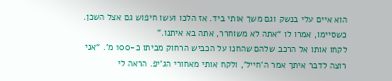הוא איים עלי בנשק וגם משך אותי ביד. אז הלכו ועשו חיפוש גם אצל השכן. כשסיימו, אמרו לו “אתה לא משוחרר, אתה בא איתנו.”
לקחו אותו אל הרכב שלהם שהחנו על הכביש הרחוק מביתו כ-100 מ’. “אני רוצה לדבר איתך אמר ה’חייל’, ולקח אותי מאחורי הג’יפ. הראה לי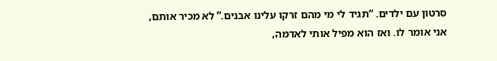סרטון עם ילדים. “תגיד לי מי מהם זרקו עלינו אבנים.” לא מכיר אותם, אני אומר לו. ואז הוא מפיל אותי לאדמה,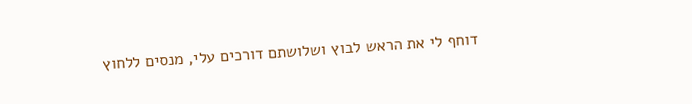דוחף לי את הראש לבוץ ושלושתם דורכים עלי, מנסים ללחוץ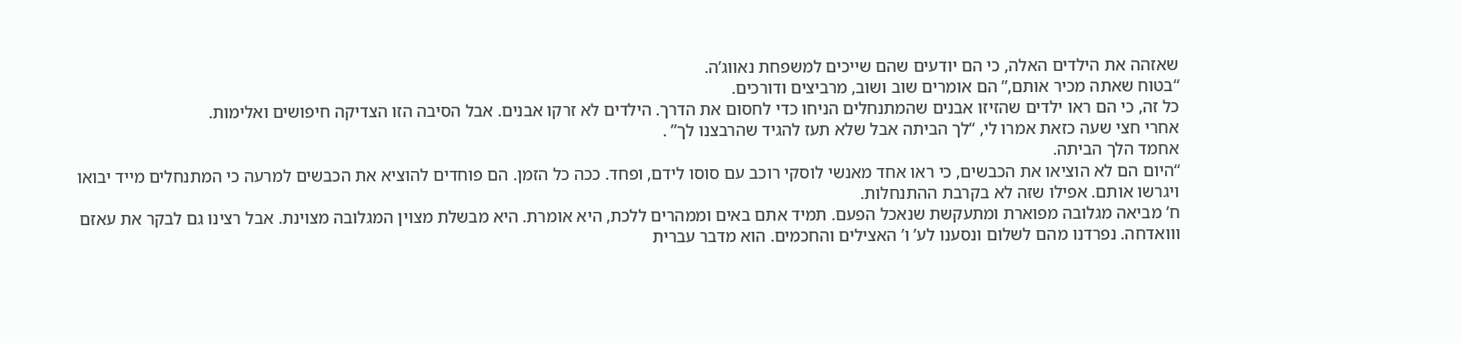שאזהה את הילדים האלה, כי הם יודעים שהם שייכים למשפחת נאווג’ה.
“בטוח שאתה מכיר אותם,” הם אומרים שוב ושוב, מרביצים ודורכים.
כל זה, כי הם ראו ילדים שהזיזו אבנים שהמתנחלים הניחו כדי לחסום את הדרך. הילדים לא זרקו אבנים. אבל הסיבה הזו הצדיקה חיפושים ואלימות.
אחרי חצי שעה כזאת אמרו לי, “לך הביתה אבל שלא תעז להגיד שהרבצנו לך” .
אחמד הלך הביתה.
“היום הם לא הוציאו את הכבשים, כי ראו אחד מאנשי לוסקי רוכב עם סוסו לידם, ופחד. ככה כל הזמן. הם פוחדים להוציא את הכבשים למרעה כי המתנחלים מייד יבואו ויגרשו אותם. אפילו שזה לא בקרבת ההתנחלות.
ח’ מביאה מגלובה מפוארת ומתעקשת שנאכל הפעם. תמיד אתם באים וממהרים ללכת, היא אומרת. היא מבשלת מצוין המגלובה מצוינת. אבל רצינו גם לבקר את עאזם ווואדחה. נפרדנו מהם לשלום ונסענו לע’ ו’ האצילים והחכמים. הוא מדבר עברית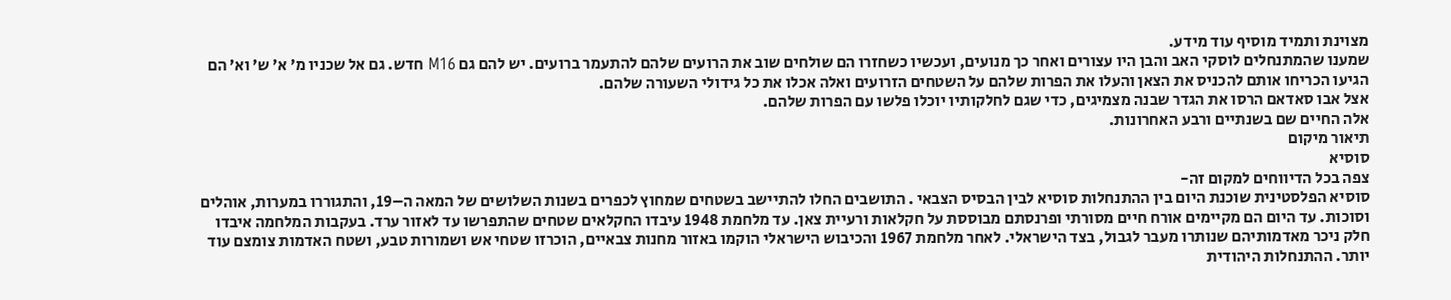מצוינת ותמיד מוסיף עוד מידע.
שמענו שהמתנחלים לוסקי האב והבן היו עצורים ואחר כך מנועים, ועכשיו כשחזרו הם שולחים שוב את הרועים שלהם להתעמר ברועים. יש להם גם M16 חדש. גם אל שכניו מ’ א’ ש’ וא’ הם הגיעו הכריחו אותם להכניס את הצאן והעלו את הפרות שלהם על השטחים הזרועים ואלה אכלו את כל גידולי השעורה שלהם.
אצל אבו סאדאם הרסו את הגדר שבנה מצמיגים, כדי שגם לחלקותיו יוכלו פלשו עם הפרות שלהם.
אלה החיים שם בשנתיים ורבע האחרונות.
תיאור מיקום
סוסיא
צפה בכל הדיווחים למקום זה-
סוסיא הפלסטינית שוכנת היום בין ההתנחלות סוסיא לבין הבסיס הצבאי . התושבים החלו להתיישב בשטחים שמחוץ לכפרים בשנות השלושים של המאה ה–19, והתגוררו במערות, אוהלים וסוכות. עד היום הם מקיימים אורח חיים מסורתי ופרנסתם מבוססת על חקלאות ורעיית צאן. עד מלחמת 1948 עיבדו החקלאים שטחים שהתפרשו עד לאזור ערד. בעקבות המלחמה איבדו חלק ניכר מאדמותיהם שנותרו מעבר לגבול, בצד הישראלי. לאחר מלחמת 1967 והכיבוש הישראלי הוקמו באזור מחנות צבאיים, הוכרזו שטחי אש ושמורות טבע, ושטח האדמות צומצם עוד יותר. ההתנחלות היהודית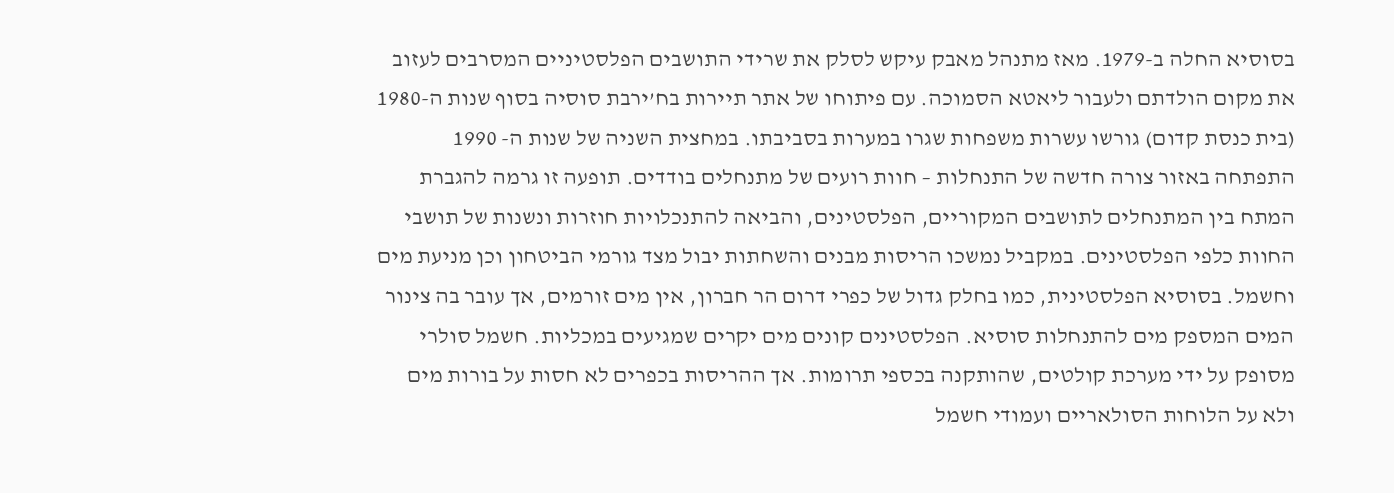בסוסיא החלה ב-1979. מאז מתנהל מאבק עיקש לסלק את שרידי התושבים הפלסטיניים המסרבים לעזוב את מקום הולדתם ולעבור ליאטא הסמוכה. עם פיתוחו של אתר תיירות בח’ירבת סוסיה בסוף שנות ה-1980 (בית כנסת קדום) גורשו עשרות משפחות שגרו במערות בסביבתו. במחצית השניה של שנות ה- 1990 התפתחה באזור צורה חדשה של התנחלות – חוות רועים של מתנחלים בודדים. תופעה זו גרמה להגברת המתח בין המתנחלים לתושבים המקוריים, הפלסטינים, והביאה להתנכלויות חוזרות ונשנות של תושבי החוות כלפי הפלסטינים. במקביל נמשכו הריסות מבנים והשחתות יבול מצד גורמי הביטחון וכן מניעת מים וחשמל. בסוסיא הפלסטינית, כמו בחלק גדול של כפרי דרום הר חברון, אין מים זורמים, אך עובר בה צינור המים המספק מים להתנחלות סוסיא. הפלסטינים קונים מים יקרים שמגיעים במכליות. חשמל סולרי מסופק על ידי מערכת קולטים, שהותקנה בכספי תרומות. אך ההריסות בכפרים לא חסות על בורות מים ולא על הלוחות הסולאריים ועמודי חשמל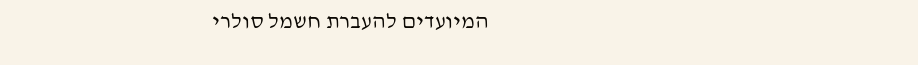המיועדים להעברת חשמל סולרי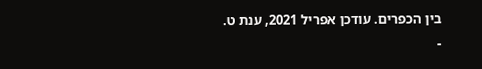בין הכפרים. עודכן אפריל 2021, ענת ט.
-